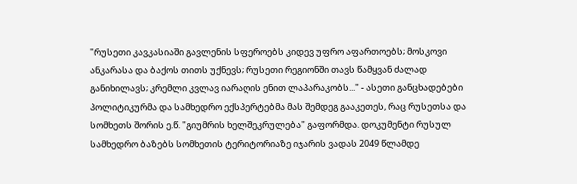"რუსეთი კავკასიაში გავლენის სფეროებს კიდევ უფრო აფართოებს; მოსკოვი ანკარასა და ბაქოს თითს უქნევს; რუსეთი რეგიონში თავს წამყვან ძალად განიხილავს; კრემლი კვლავ იარაღის ენით ლაპარაკობს..." - ასეთი განცხადებები პოლიტიკურმა და სამხედრო ექსპერტებმა მას შემდეგ გააკეთეს, რაც რუსეთსა და სომხეთს შორის ე.წ. "გიუმრის ხელშეკრულება" გაფორმდა. დოკუმენტი რუსულ სამხედრო ბაზებს სომხეთის ტერიტორიაზე იჯარის ვადას 2049 წლამდე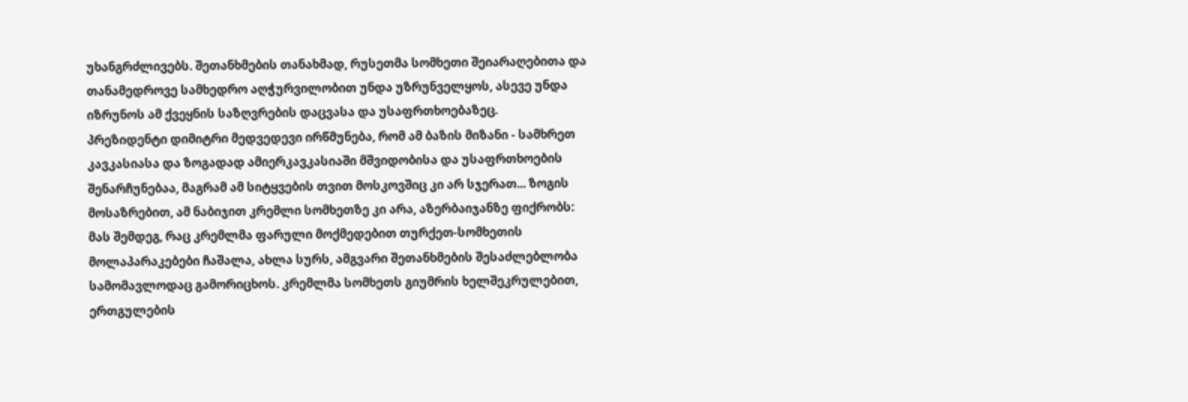უხანგრძლივებს. შეთანხმების თანახმად, რუსეთმა სომხეთი შეიარაღებითა და თანამედროვე სამხედრო აღჭურვილობით უნდა უზრუნველყოს, ასევე უნდა იზრუნოს ამ ქვეყნის საზღვრების დაცვასა და უსაფრთხოებაზეც.
პრეზიდენტი დიმიტრი მედვედევი ირწმუნება, რომ ამ ბაზის მიზანი - სამხრეთ კავკასიასა და ზოგადად ამიერკავკასიაში მშვიდობისა და უსაფრთხოების შენარჩუნებაა, მაგრამ ამ სიტყვების თვით მოსკოვშიც კი არ სჯერათ... ზოგის მოსაზრებით, ამ ნაბიჯით კრემლი სომხეთზე კი არა, აზერბაიჯანზე ფიქრობს: მას შემდეგ, რაც კრემლმა ფარული მოქმედებით თურქეთ-სომხეთის მოლაპარაკებები ჩაშალა, ახლა სურს, ამგვარი შეთანხმების შესაძლებლობა სამომავლოდაც გამორიცხოს. კრემლმა სომხეთს გიუმრის ხელშეკრულებით, ერთგულების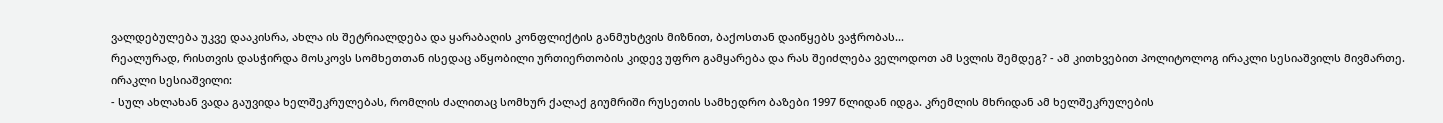ვალდებულება უკვე დააკისრა, ახლა ის შეტრიალდება და ყარაბაღის კონფლიქტის განმუხტვის მიზნით, ბაქოსთან დაიწყებს ვაჭრობას...
რეალურად, რისთვის დასჭირდა მოსკოვს სომხეთთან ისედაც აწყობილი ურთიერთობის კიდევ უფრო გამყარება და რას შეიძლება ველოდოთ ამ სვლის შემდეგ? - ამ კითხვებით პოლიტოლოგ ირაკლი სესიაშვილს მივმართე.
ირაკლი სესიაშვილი:
- სულ ახლახან ვადა გაუვიდა ხელშეკრულებას, რომლის ძალითაც სომხურ ქალაქ გიუმრიში რუსეთის სამხედრო ბაზები 1997 წლიდან იდგა. კრემლის მხრიდან ამ ხელშეკრულების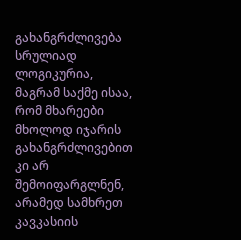გახანგრძლივება სრულიად ლოგიკურია, მაგრამ საქმე ისაა, რომ მხარეები მხოლოდ იჯარის გახანგრძლივებით კი არ შემოიფარგლნენ, არამედ სამხრეთ კავკასიის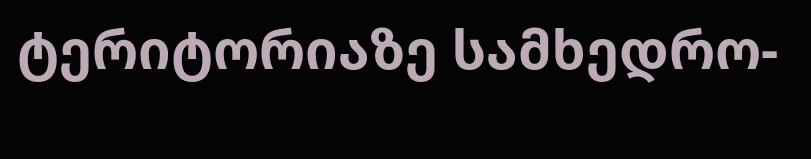ტერიტორიაზე სამხედრო-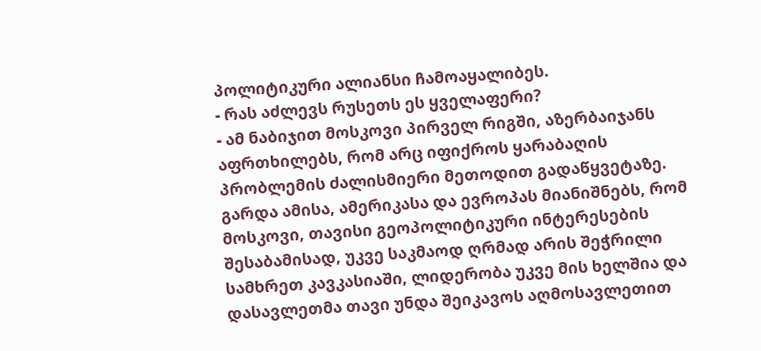პოლიტიკური ალიანსი ჩამოაყალიბეს.
- რას აძლევს რუსეთს ეს ყველაფერი?
- ამ ნაბიჯით მოსკოვი პირველ რიგში, აზერბაიჯანს აფრთხილებს, რომ არც იფიქროს ყარაბაღის პრობლემის ძალისმიერი მეთოდით გადაწყვეტაზე. გარდა ამისა, ამერიკასა და ევროპას მიანიშნებს, რომ მოსკოვი, თავისი გეოპოლიტიკური ინტერესების შესაბამისად, უკვე საკმაოდ ღრმად არის შეჭრილი სამხრეთ კავკასიაში, ლიდერობა უკვე მის ხელშია და დასავლეთმა თავი უნდა შეიკავოს აღმოსავლეთით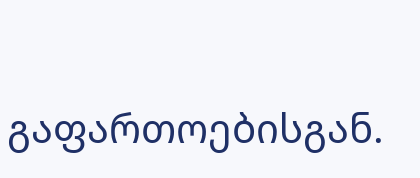გაფართოებისგან.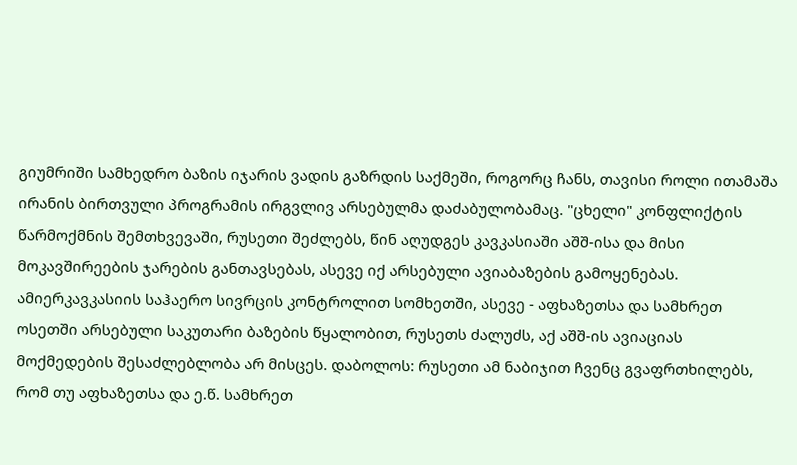გიუმრიში სამხედრო ბაზის იჯარის ვადის გაზრდის საქმეში, როგორც ჩანს, თავისი როლი ითამაშა ირანის ბირთვული პროგრამის ირგვლივ არსებულმა დაძაბულობამაც. "ცხელი" კონფლიქტის წარმოქმნის შემთხვევაში, რუსეთი შეძლებს, წინ აღუდგეს კავკასიაში აშშ-ისა და მისი მოკავშირეების ჯარების განთავსებას, ასევე იქ არსებული ავიაბაზების გამოყენებას.
ამიერკავკასიის საჰაერო სივრცის კონტროლით სომხეთში, ასევე - აფხაზეთსა და სამხრეთ ოსეთში არსებული საკუთარი ბაზების წყალობით, რუსეთს ძალუძს, აქ აშშ-ის ავიაციას მოქმედების შესაძლებლობა არ მისცეს. დაბოლოს: რუსეთი ამ ნაბიჯით ჩვენც გვაფრთხილებს, რომ თუ აფხაზეთსა და ე.წ. სამხრეთ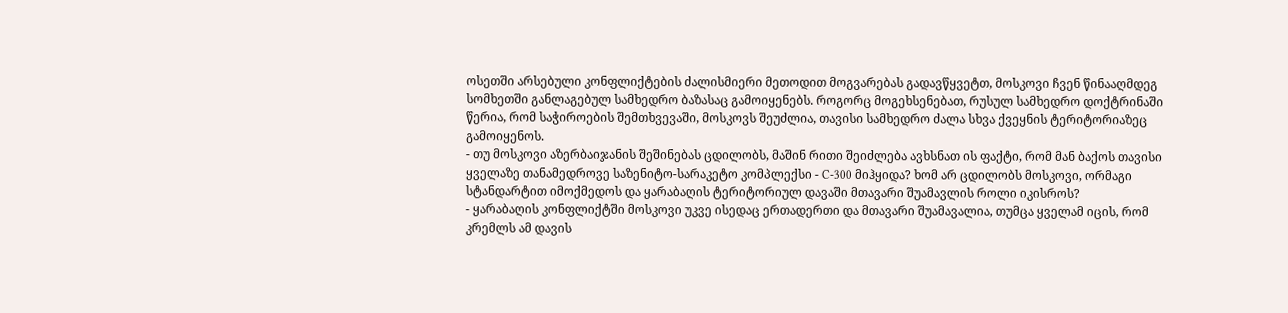ოსეთში არსებული კონფლიქტების ძალისმიერი მეთოდით მოგვარებას გადავწყვეტთ, მოსკოვი ჩვენ წინააღმდეგ სომხეთში განლაგებულ სამხედრო ბაზასაც გამოიყენებს. როგორც მოგეხსენებათ, რუსულ სამხედრო დოქტრინაში წერია, რომ საჭიროების შემთხვევაში, მოსკოვს შეუძლია, თავისი სამხედრო ძალა სხვა ქვეყნის ტერიტორიაზეც გამოიყენოს.
- თუ მოსკოვი აზერბაიჯანის შეშინებას ცდილობს, მაშინ რითი შეიძლება ავხსნათ ის ფაქტი, რომ მან ბაქოს თავისი ყველაზე თანამედროვე საზენიტო-სარაკეტო კომპლექსი - C-300 მიჰყიდა? ხომ არ ცდილობს მოსკოვი, ორმაგი სტანდარტით იმოქმედოს და ყარაბაღის ტერიტორიულ დავაში მთავარი შუამავლის როლი იკისროს?
- ყარაბაღის კონფლიქტში მოსკოვი უკვე ისედაც ერთადერთი და მთავარი შუამავალია, თუმცა ყველამ იცის, რომ კრემლს ამ დავის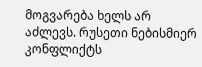მოგვარება ხელს არ აძლევს. რუსეთი ნებისმიერ კონფლიქტს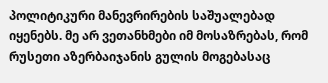პოლიტიკური მანევრირების საშუალებად იყენებს. მე არ ვეთანხმები იმ მოსაზრებას, რომ რუსეთი აზერბაიჯანის გულის მოგებასაც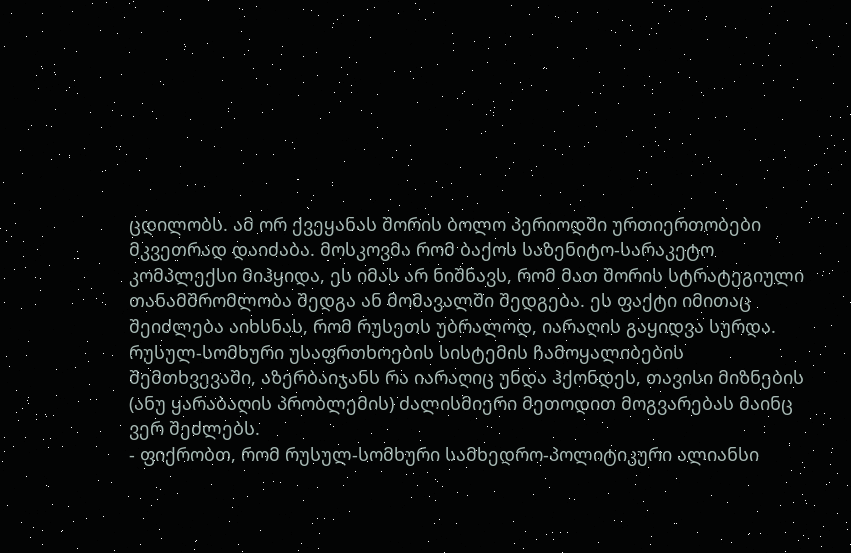ცდილობს. ამ ორ ქვეყანას შორის ბოლო პერიოდში ურთიერთობები მკვეთრად დაიძაბა. მოსკოვმა რომ ბაქოს საზენიტო-სარაკეტო კომპლექსი მიჰყიდა, ეს იმას არ ნიშნავს, რომ მათ შორის სტრატეგიული თანამშრომლობა შედგა ან მომავალში შედგება. ეს ფაქტი იმითაც შეიძლება აიხსნას, რომ რუსეთს უბრალოდ, იარაღის გაყიდვა სურდა. რუსულ-სომხური უსაფრთხოების სისტემის ჩამოყალიბების შემთხვევაში, აზერბაიჯანს რა იარაღიც უნდა ჰქონდეს, თავისი მიზნების (ანუ ყარაბაღის პრობლემის) ძალისმიერი მეთოდით მოგვარებას მაინც ვერ შეძლებს.
- ფიქრობთ, რომ რუსულ-სომხური სამხედრო-პოლიტიკური ალიანსი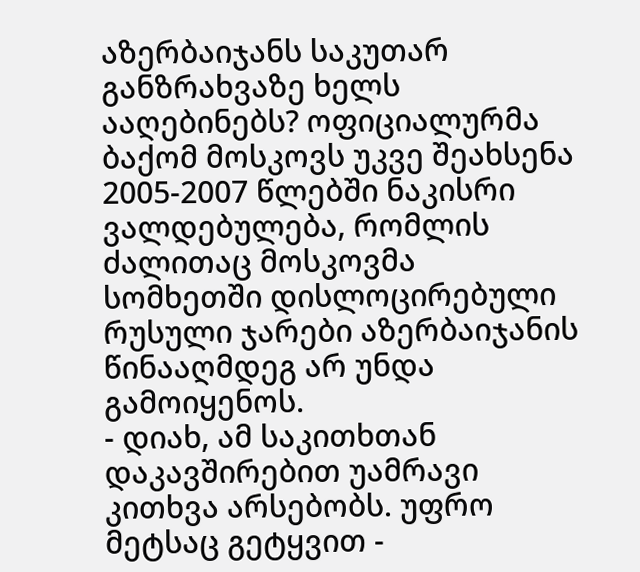აზერბაიჯანს საკუთარ განზრახვაზე ხელს ააღებინებს? ოფიციალურმა ბაქომ მოსკოვს უკვე შეახსენა 2005-2007 წლებში ნაკისრი ვალდებულება, რომლის ძალითაც მოსკოვმა სომხეთში დისლოცირებული რუსული ჯარები აზერბაიჯანის წინააღმდეგ არ უნდა გამოიყენოს.
- დიახ, ამ საკითხთან დაკავშირებით უამრავი კითხვა არსებობს. უფრო მეტსაც გეტყვით -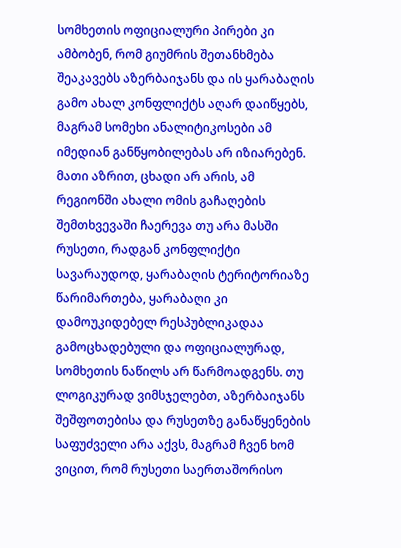სომხეთის ოფიციალური პირები კი ამბობენ, რომ გიუმრის შეთანხმება შეაკავებს აზერბაიჯანს და ის ყარაბაღის გამო ახალ კონფლიქტს აღარ დაიწყებს, მაგრამ სომეხი ანალიტიკოსები ამ იმედიან განწყობილებას არ იზიარებენ. მათი აზრით, ცხადი არ არის, ამ რეგიონში ახალი ომის გაჩაღების შემთხვევაში ჩაერევა თუ არა მასში რუსეთი, რადგან კონფლიქტი სავარაუდოდ, ყარაბაღის ტერიტორიაზე წარიმართება, ყარაბაღი კი დამოუკიდებელ რესპუბლიკადაა გამოცხადებული და ოფიციალურად, სომხეთის ნაწილს არ წარმოადგენს. თუ ლოგიკურად ვიმსჯელებთ, აზერბაიჯანს შეშფოთებისა და რუსეთზე განაწყენების საფუძველი არა აქვს, მაგრამ ჩვენ ხომ ვიცით, რომ რუსეთი საერთაშორისო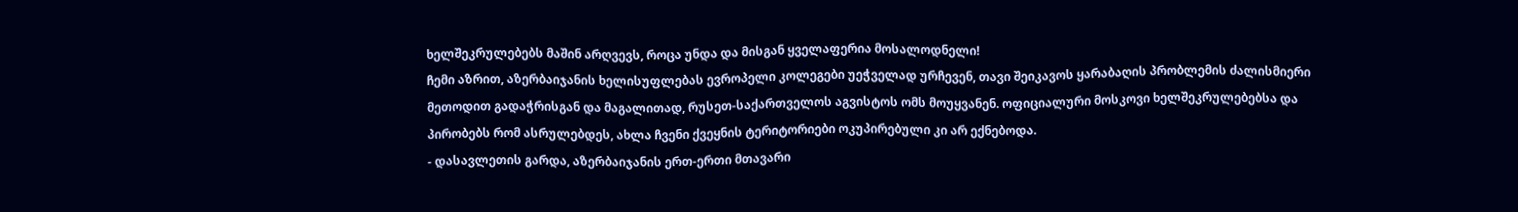ხელშეკრულებებს მაშინ არღვევს, როცა უნდა და მისგან ყველაფერია მოსალოდნელი!
ჩემი აზრით, აზერბაიჯანის ხელისუფლებას ევროპელი კოლეგები უეჭველად ურჩევენ, თავი შეიკავოს ყარაბაღის პრობლემის ძალისმიერი მეთოდით გადაჭრისგან და მაგალითად, რუსეთ-საქართველოს აგვისტოს ომს მოუყვანენ. ოფიციალური მოსკოვი ხელშეკრულებებსა და პირობებს რომ ასრულებდეს, ახლა ჩვენი ქვეყნის ტერიტორიები ოკუპირებული კი არ ექნებოდა.
- დასავლეთის გარდა, აზერბაიჯანის ერთ-ერთი მთავარი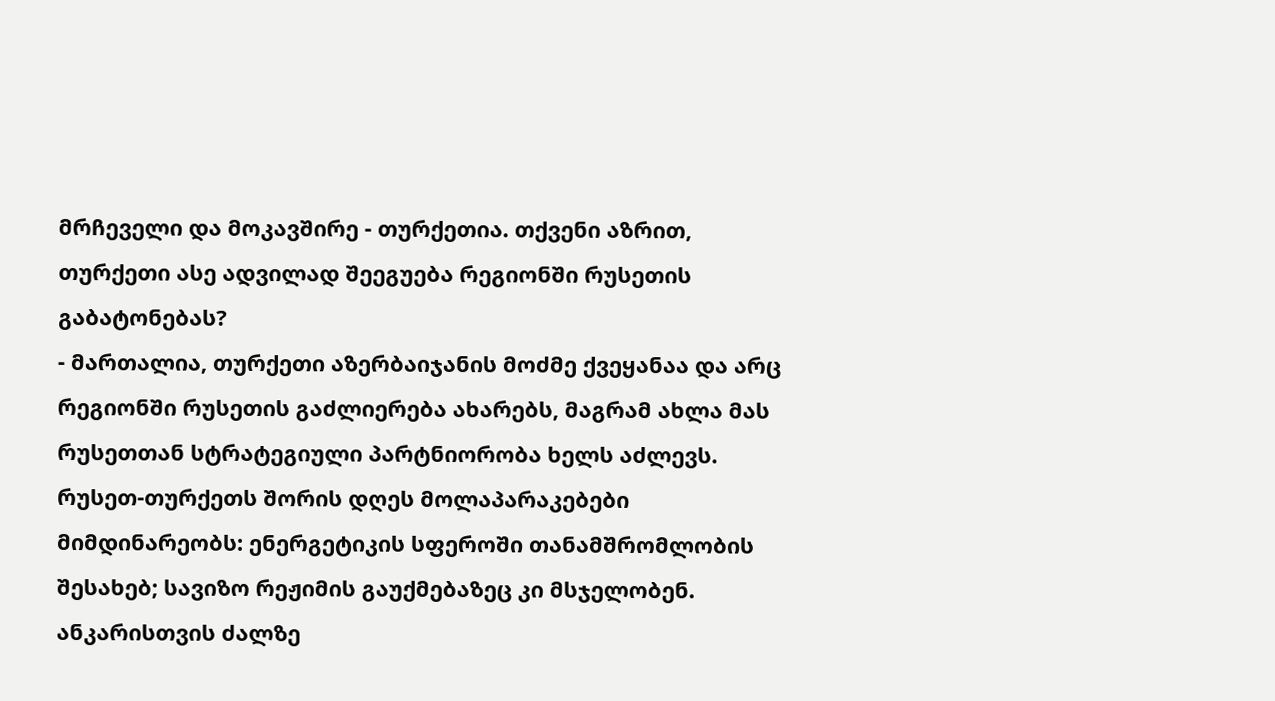მრჩეველი და მოკავშირე - თურქეთია. თქვენი აზრით, თურქეთი ასე ადვილად შეეგუება რეგიონში რუსეთის გაბატონებას?
- მართალია, თურქეთი აზერბაიჯანის მოძმე ქვეყანაა და არც რეგიონში რუსეთის გაძლიერება ახარებს, მაგრამ ახლა მას რუსეთთან სტრატეგიული პარტნიორობა ხელს აძლევს. რუსეთ-თურქეთს შორის დღეს მოლაპარაკებები მიმდინარეობს: ენერგეტიკის სფეროში თანამშრომლობის შესახებ; სავიზო რეჟიმის გაუქმებაზეც კი მსჯელობენ. ანკარისთვის ძალზე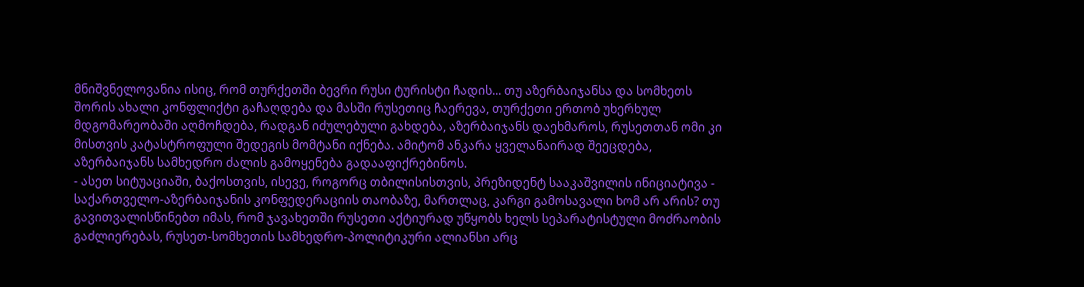მნიშვნელოვანია ისიც, რომ თურქეთში ბევრი რუსი ტურისტი ჩადის... თუ აზერბაიჯანსა და სომხეთს შორის ახალი კონფლიქტი გაჩაღდება და მასში რუსეთიც ჩაერევა, თურქეთი ერთობ უხერხულ მდგომარეობაში აღმოჩდება, რადგან იძულებული გახდება, აზერბაიჯანს დაეხმაროს, რუსეთთან ომი კი მისთვის კატასტროფული შედეგის მომტანი იქნება. ამიტომ ანკარა ყველანაირად შეეცდება, აზერბაიჯანს სამხედრო ძალის გამოყენება გადააფიქრებინოს.
- ასეთ სიტუაციაში, ბაქოსთვის, ისევე, როგორც თბილისისთვის, პრეზიდენტ სააკაშვილის ინიციატივა - საქართველო-აზერბაიჯანის კონფედერაციის თაობაზე, მართლაც, კარგი გამოსავალი ხომ არ არის? თუ გავითვალისწინებთ იმას, რომ ჯავახეთში რუსეთი აქტიურად უწყობს ხელს სეპარატისტული მოძრაობის გაძლიერებას, რუსეთ-სომხეთის სამხედრო-პოლიტიკური ალიანსი არც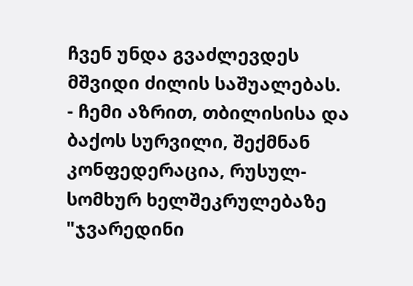ჩვენ უნდა გვაძლევდეს მშვიდი ძილის საშუალებას.
- ჩემი აზრით, თბილისისა და ბაქოს სურვილი, შექმნან კონფედერაცია, რუსულ-სომხურ ხელშეკრულებაზე "ჯვარედინი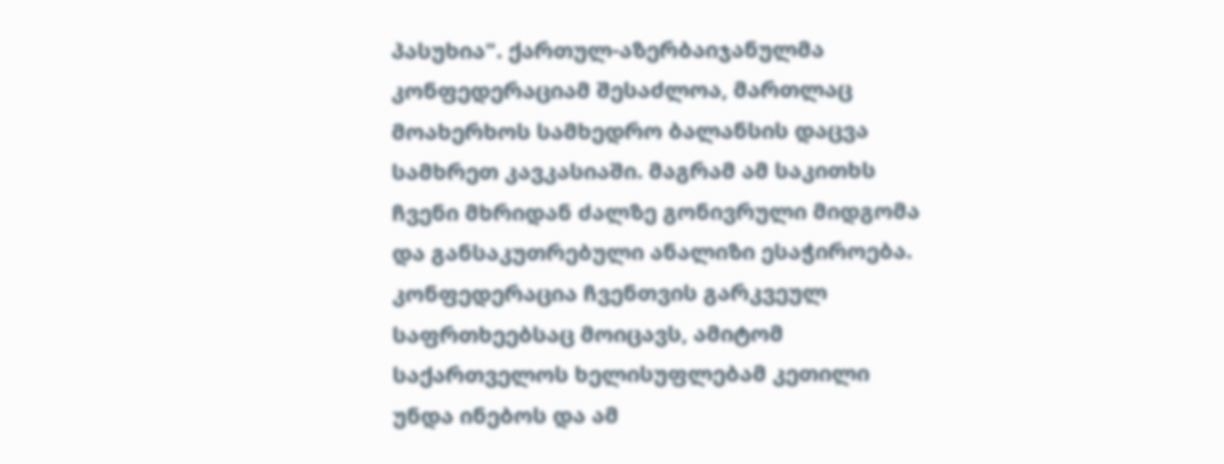პასუხია". ქართულ-აზერბაიჯანულმა კონფედერაციამ შესაძლოა, მართლაც მოახერხოს სამხედრო ბალანსის დაცვა სამხრეთ კავკასიაში. მაგრამ ამ საკითხს ჩვენი მხრიდან ძალზე გონივრული მიდგომა და განსაკუთრებული ანალიზი ესაჭიროება. კონფედერაცია ჩვენთვის გარკვეულ საფრთხეებსაც მოიცავს, ამიტომ საქართველოს ხელისუფლებამ კეთილი უნდა ინებოს და ამ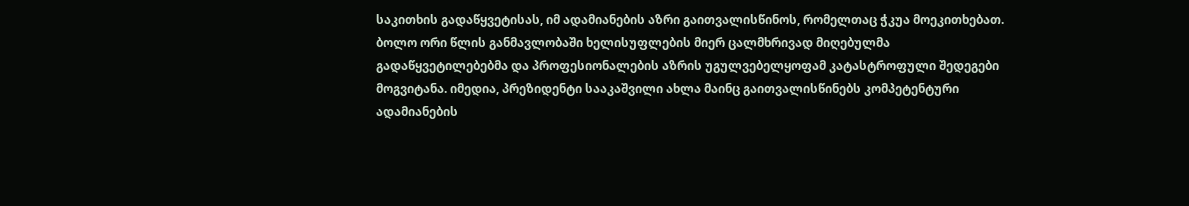საკითხის გადაწყვეტისას, იმ ადამიანების აზრი გაითვალისწინოს, რომელთაც ჭკუა მოეკითხებათ.
ბოლო ორი წლის განმავლობაში ხელისუფლების მიერ ცალმხრივად მიღებულმა გადაწყვეტილებებმა და პროფესიონალების აზრის უგულვებელყოფამ კატასტროფული შედეგები მოგვიტანა. იმედია, პრეზიდენტი სააკაშვილი ახლა მაინც გაითვალისწინებს კომპეტენტური ადამიანების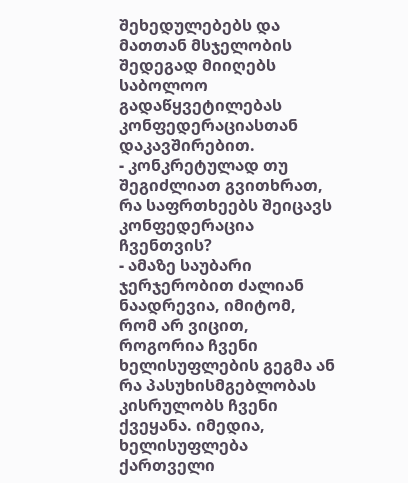შეხედულებებს და მათთან მსჯელობის შედეგად მიიღებს საბოლოო გადაწყვეტილებას კონფედერაციასთან დაკავშირებით.
- კონკრეტულად თუ შეგიძლიათ გვითხრათ, რა საფრთხეებს შეიცავს კონფედერაცია ჩვენთვის?
- ამაზე საუბარი ჯერჯერობით ძალიან ნაადრევია, იმიტომ, რომ არ ვიცით, როგორია ჩვენი ხელისუფლების გეგმა ან რა პასუხისმგებლობას კისრულობს ჩვენი ქვეყანა. იმედია, ხელისუფლება ქართველი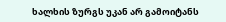ხალხის ზურგს უკან არ გამოიტანს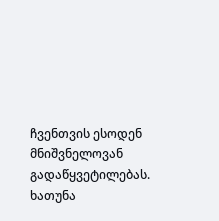ჩვენთვის ესოდენ მნიშვნელოვან გადაწყვეტილებას.
ხათუნა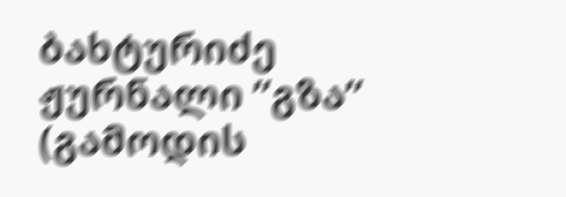ბახტურიძე
ჟურნალი ”გზა”
(გამოდის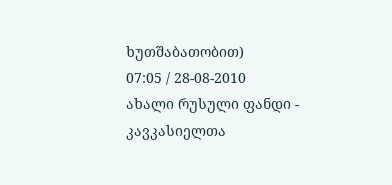ხუთშაბათობით)
07:05 / 28-08-2010
ახალი რუსული ფანდი - კავკასიელთა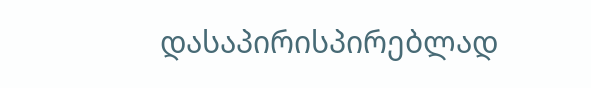დასაპირისპირებლად